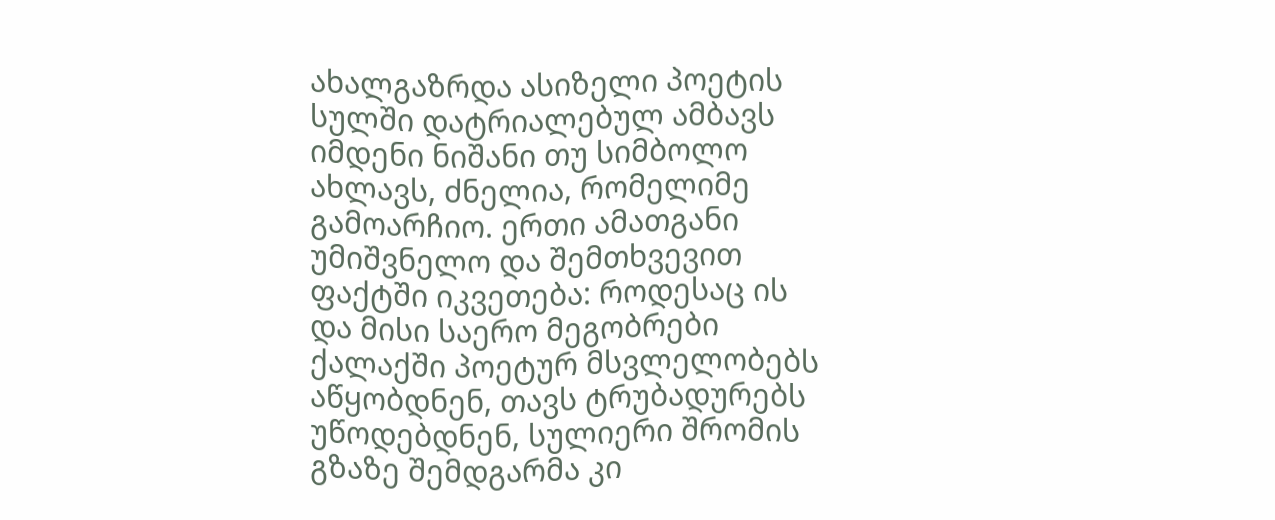ახალგაზრდა ასიზელი პოეტის
სულში დატრიალებულ ამბავს
იმდენი ნიშანი თუ სიმბოლო
ახლავს, ძნელია, რომელიმე
გამოარჩიო. ერთი ამათგანი
უმიშვნელო და შემთხვევით
ფაქტში იკვეთება: როდესაც ის
და მისი საერო მეგობრები
ქალაქში პოეტურ მსვლელობებს
აწყობდნენ, თავს ტრუბადურებს
უწოდებდნენ, სულიერი შრომის
გზაზე შემდგარმა კი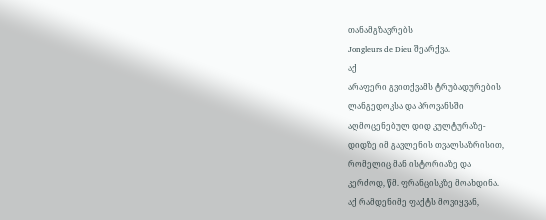თანამგზავრებს
Jongleurs de Dieu შეარქვა.
აქ
არაფერი გვითქვამს ტრუბადურების
ლანგედოკსა და პროვანსში
აღმოცენებულ დიდ კულტურაზე-
დიდზე იმ გავლენის თვალსაზრისით,
რომელიც მან ისტორიაზე და
კერძოდ, წმ. ფრანცისკზე მოახდინა.
აქ რამდენიმე ფაქტს მოვიყვან,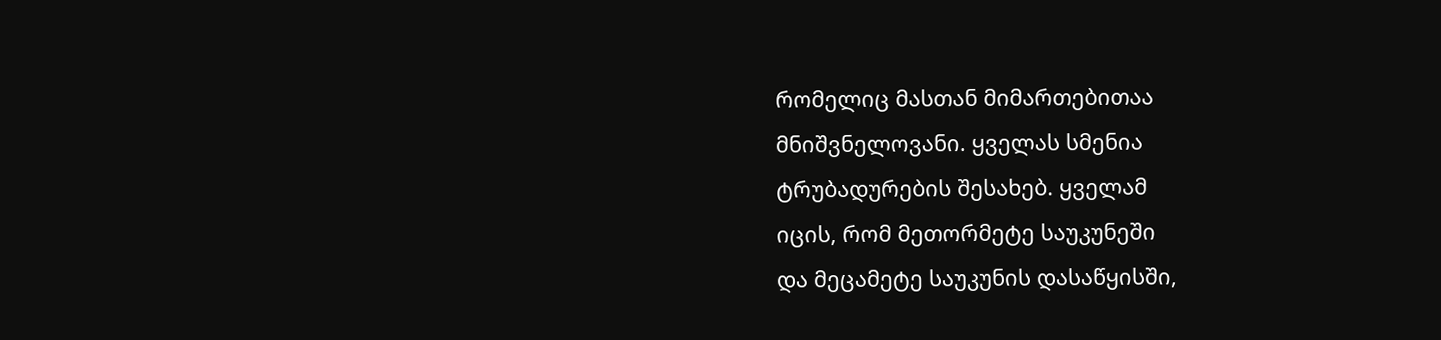რომელიც მასთან მიმართებითაა
მნიშვნელოვანი. ყველას სმენია
ტრუბადურების შესახებ. ყველამ
იცის, რომ მეთორმეტე საუკუნეში
და მეცამეტე საუკუნის დასაწყისში,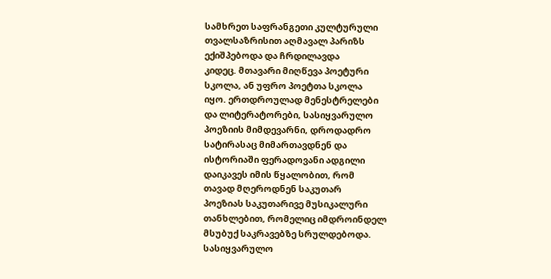სამხრეთ საფრანგეთი კულტურული
თვალსაზრისით აღმავალ პარიზს
ექიშპებოდა და ჩრდილავდა
კიდეც. მთავარი მიღწევა პოეტური
სკოლა, ან უფრო პოეტთა სკოლა
იყო. ერთდროულად მენესტრელები
და ლიტერატორები, სასიყვარულო
პოეზიის მიმდევარნი, დროდადრო
სატირასაც მიმართავდნენ და
ისტორიაში ფერადოვანი ადგილი
დაიკავეს იმის წყალობით, რომ
თავად მღეროდნენ საკუთარ
პოეზიას საკუთარივე მუსიკალური
თანხლებით, რომელიც იმდროინდელ
მსუბუქ საკრავებზე სრულდებოდა.
სასიყვარულო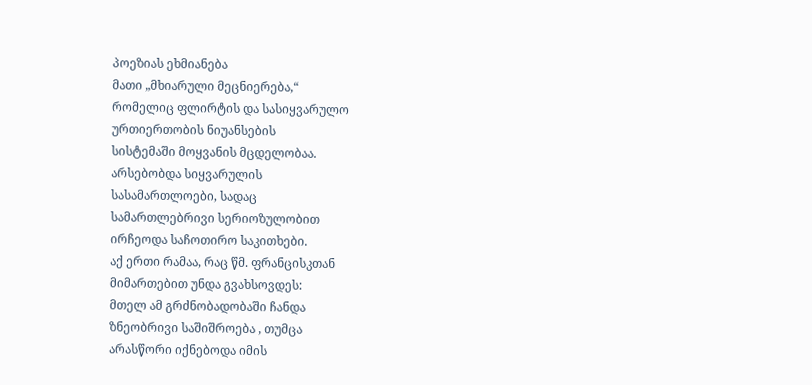პოეზიას ეხმიანება
მათი „მხიარული მეცნიერება,“
რომელიც ფლირტის და სასიყვარულო
ურთიერთობის ნიუანსების
სისტემაში მოყვანის მცდელობაა.
არსებობდა სიყვარულის
სასამართლოები, სადაც
სამართლებრივი სერიოზულობით
ირჩეოდა საჩოთირო საკითხები.
აქ ერთი რამაა, რაც წმ. ფრანცისკთან
მიმართებით უნდა გვახსოვდეს:
მთელ ამ გრძნობადობაში ჩანდა
ზნეობრივი საშიშროება , თუმცა
არასწორი იქნებოდა იმის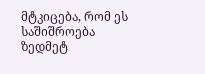მტკიცება, რომ ეს საშიშროება
ზედმეტ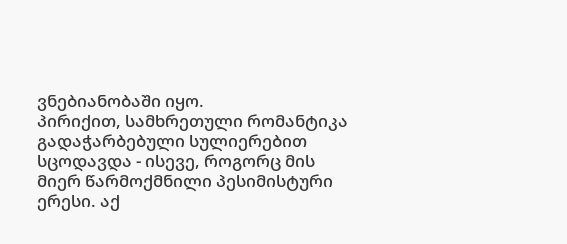ვნებიანობაში იყო.
პირიქით, სამხრეთული რომანტიკა
გადაჭარბებული სულიერებით
სცოდავდა - ისევე, როგორც მის
მიერ წარმოქმნილი პესიმისტური
ერესი. აქ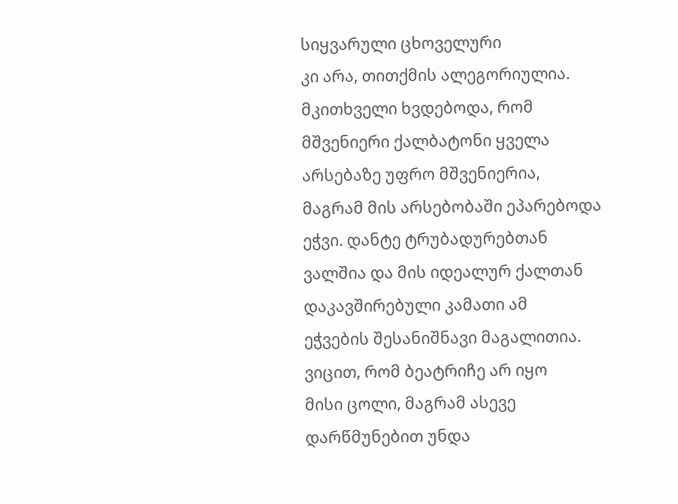სიყვარული ცხოველური
კი არა, თითქმის ალეგორიულია.
მკითხველი ხვდებოდა, რომ
მშვენიერი ქალბატონი ყველა
არსებაზე უფრო მშვენიერია,
მაგრამ მის არსებობაში ეპარებოდა
ეჭვი. დანტე ტრუბადურებთან
ვალშია და მის იდეალურ ქალთან
დაკავშირებული კამათი ამ
ეჭვების შესანიშნავი მაგალითია.
ვიცით, რომ ბეატრიჩე არ იყო
მისი ცოლი, მაგრამ ასევე
დარწმუნებით უნდა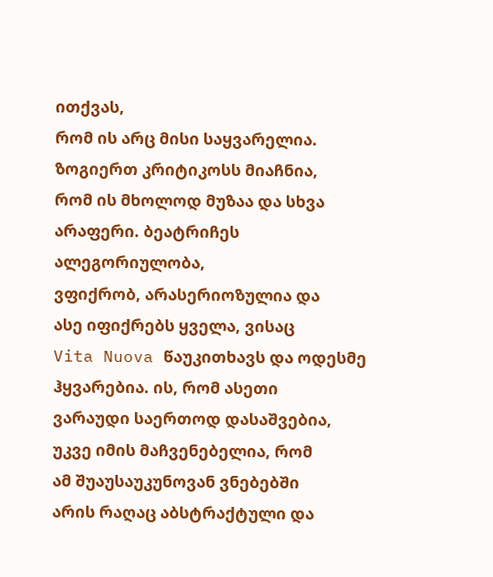ითქვას,
რომ ის არც მისი საყვარელია.
ზოგიერთ კრიტიკოსს მიაჩნია,
რომ ის მხოლოდ მუზაა და სხვა
არაფერი. ბეატრიჩეს ალეგორიულობა,
ვფიქრობ, არასერიოზულია და
ასე იფიქრებს ყველა, ვისაც
Vita Nuova წაუკითხავს და ოდესმე
ჰყვარებია. ის, რომ ასეთი
ვარაუდი საერთოდ დასაშვებია,
უკვე იმის მაჩვენებელია, რომ
ამ შუაუსაუკუნოვან ვნებებში
არის რაღაც აბსტრაქტული და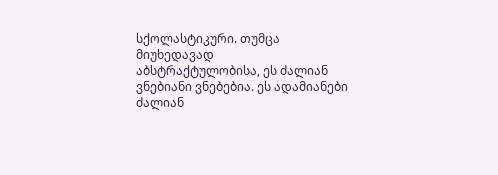სქოლასტიკური. თუმცა მიუხედავად
აბსტრაქტულობისა, ეს ძალიან
ვნებიანი ვნებებია. ეს ადამიანები
ძალიან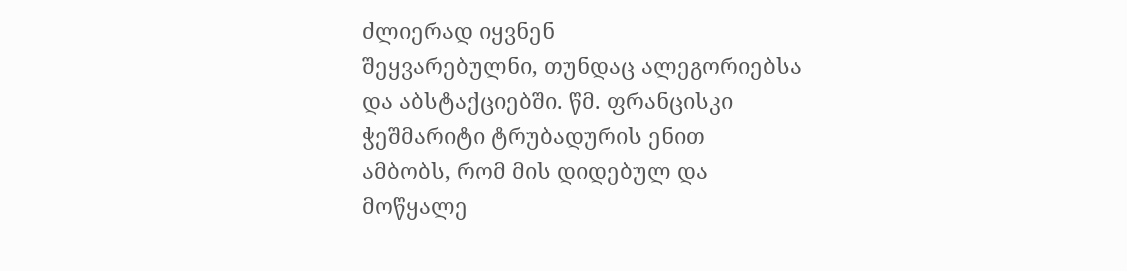ძლიერად იყვნენ
შეყვარებულნი, თუნდაც ალეგორიებსა
და აბსტაქციებში. წმ. ფრანცისკი
ჭეშმარიტი ტრუბადურის ენით
ამბობს, რომ მის დიდებულ და
მოწყალე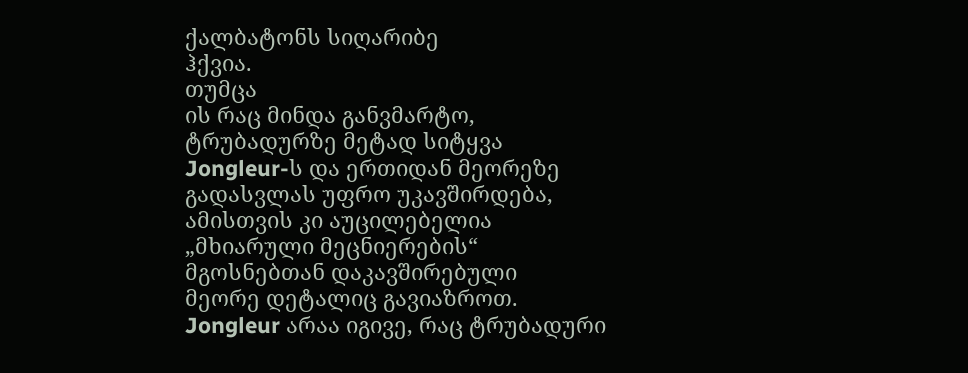ქალბატონს სიღარიბე
ჰქვია.
თუმცა
ის რაც მინდა განვმარტო,
ტრუბადურზე მეტად სიტყვა
Jongleur-ს და ერთიდან მეორეზე
გადასვლას უფრო უკავშირდება,
ამისთვის კი აუცილებელია
„მხიარული მეცნიერების“
მგოსნებთან დაკავშირებული
მეორე დეტალიც გავიაზროთ.
Jongleur არაა იგივე, რაც ტრუბადური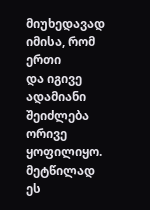მიუხედავად იმისა, რომ ერთი
და იგივე ადამიანი შეიძლება
ორივე ყოფილიყო. მეტწილად ეს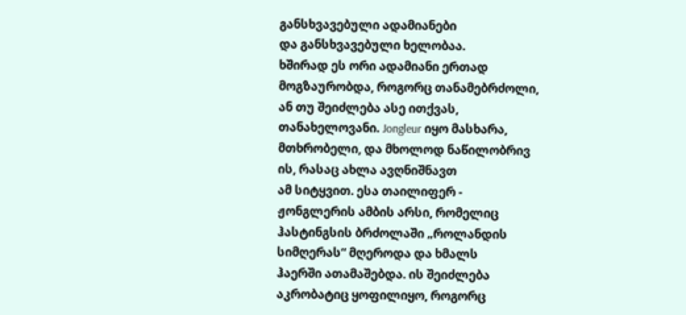განსხვავებული ადამიანები
და განსხვავებული ხელობაა.
ხშირად ეს ორი ადამიანი ერთად
მოგზაურობდა, როგორც თანამებრძოლი,
ან თუ შეიძლება ასე ითქვას,
თანახელოვანი. Jongleur იყო მასხარა,
მთხრობელი, და მხოლოდ ნაწილობრივ
ის, რასაც ახლა ავღნიშნავთ
ამ სიტყვით. ესა თაილიფერ -
ჟონგლერის ამბის არსი, რომელიც
ჰასტინგსის ბრძოლაში „როლანდის
სიმღერას“ მღეროდა და ხმალს
ჰაერში ათამაშებდა. ის შეიძლება
აკრობატიც ყოფილიყო, როგორც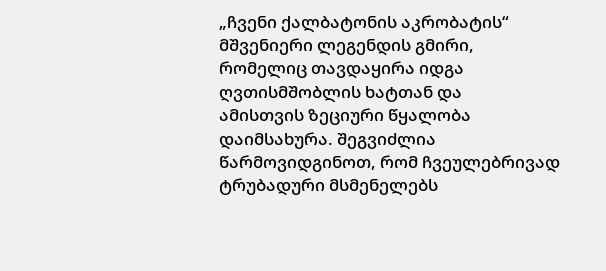„ჩვენი ქალბატონის აკრობატის“
მშვენიერი ლეგენდის გმირი,
რომელიც თავდაყირა იდგა
ღვთისმშობლის ხატთან და
ამისთვის ზეციური წყალობა
დაიმსახურა. შეგვიძლია
წარმოვიდგინოთ, რომ ჩვეულებრივად
ტრუბადური მსმენელებს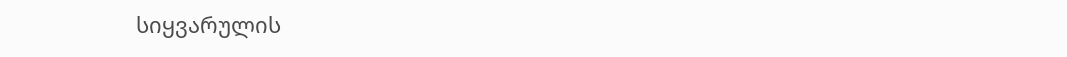სიყვარულის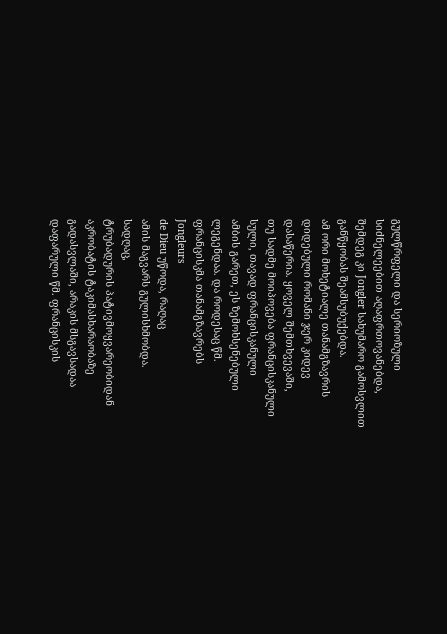გულწრფელი და სერიოზული
სიძნელეებით აღაფრთოვანებდა,
შემდეგ კი Jongler სახუმარო გამოსვლით
განწყობას შეამსუბუქებდა.
ამ ორი მოხეტიალე თანამგზავრის
დიდებული რომანი ჯერ კიდევ
დასაწერია. ყოველ შემთხვევაში,
თუ სადმე მოიპოვება ფრანცისკანული
სული, თავად ფრანცისკანული
ამბის გარეთ, ეს ზემოხსენებული
ლეგენდაა. და როდესაც წმ.
ფრანცისკმა თანამგზავრებს
Jongleurs
de Dieu უწოდა, რაღაც
ამის მაგვარს გულისხმობდა.
სადღაც,
ტრუბადურის პატივმოყვარეობიდან
აკრობატის ტაკიმასხარაობაზე
გადასვლაში, არაკის მსგავსადაა
დაფარული წმ. ფრანცისკის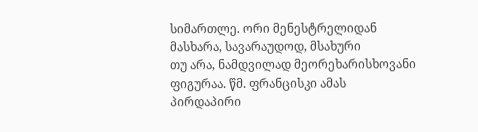სიმართლე. ორი მენესტრელიდან
მასხარა, სავარაუდოდ, მსახური
თუ არა, ნამდვილად მეორეხარისხოვანი
ფიგურაა. წმ. ფრანცისკი ამას
პირდაპირი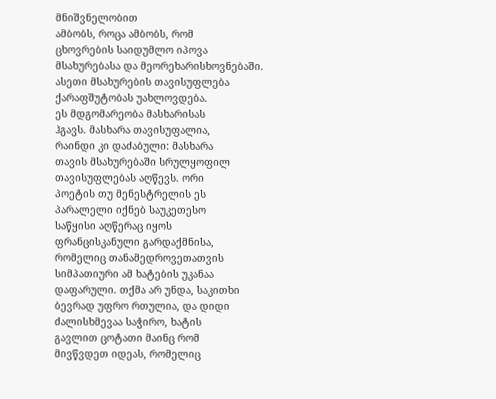მნიშვნელობით
ამბობს, როცა ამბობს, რომ
ცხოვრების საიდუმლო იპოვა
მსახურებასა და მეორეხარისხოვნებაში.
ასეთი მსახურების თავისუფლება
ქარაფშუტობას უახლოვდება.
ეს მდგომარეობა მასხარისას
ჰგავს. მასხარა თავისუფალია,
რაინდი კი დაძაბული: მასხარა
თავის მსახურებაში სრულყოფილ
თავისუფლებას აღწევს. ორი
პოეტის თუ მენესტრელის ეს
პარალელი იქნებ საუკეთესო
საწყისი აღწერაც იყოს
ფრანცისკანული გარდაქმნისა,
რომელიც თანამედროვეთათვის
სიმპათიური ამ ხატების უკანაა
დაფარული. თქმა არ უნდა, საკითხი
ბევრად უფრო რთულია, და დიდი
ძალისხმევაა საჭირო, ხატის
გავლით ცოტათი მაინც რომ
მივწვდეთ იდეას, რომელიც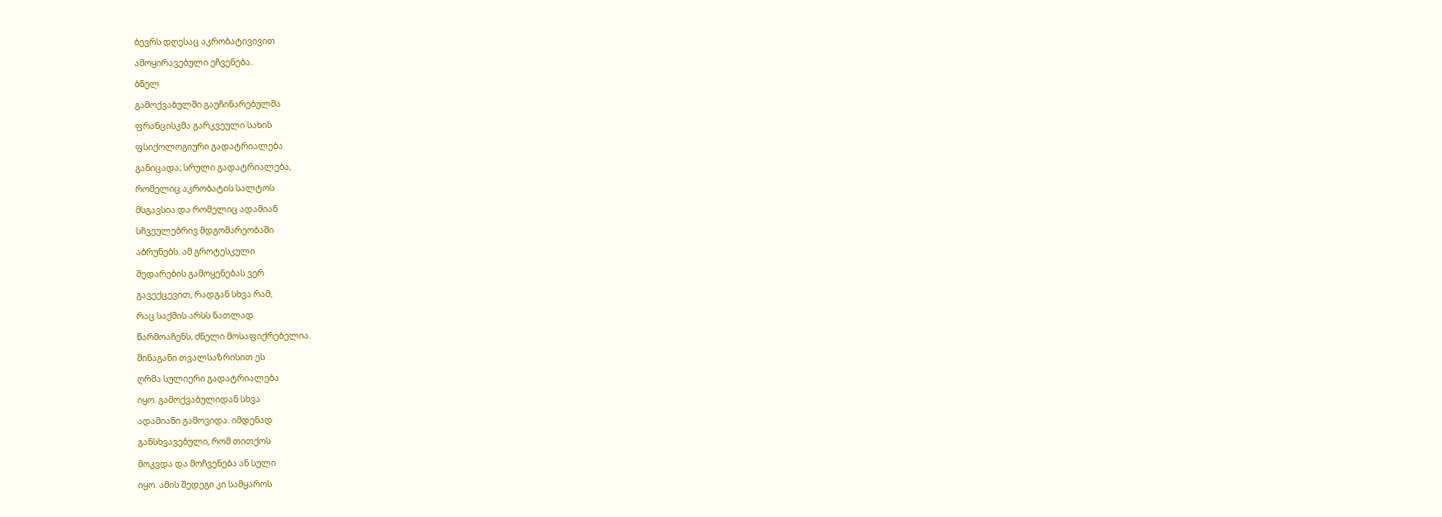ბევრს დღესაც აკრობატივივით
ამოყირავებული ეჩვენება.
ბნელ
გამოქვაბულში გაუჩინარებულმა
ფრანცისკმა გარკვეული სახის
ფსიქოლოგიური გადატრიალება
განიცადა; სრული გადატრიალება,
რომელიც აკრობატის სალტოს
მსგავსია და რომელიც ადამიან
სჩვეულებრივ მდგომარეობაში
აბრუნებს. ამ გროტესკული
შედარების გამოყენებას ვერ
გავექცევით, რადგან სხვა რამ,
რაც საქმის არსს ნათლად
წარმოაჩენს, ძნელი მოსაფიქრებელია.
შინაგანი თვალსაზრისით ეს
ღრმა სულიერი გადატრიალება
იყო. გამოქვაბულიდან სხვა
ადამიანი გამოვიდა. იმდენად
განსხვავებული, რომ თითქოს
მოკვდა და მოჩვენება ან სული
იყო. ამის შედეგი კი სამყაროს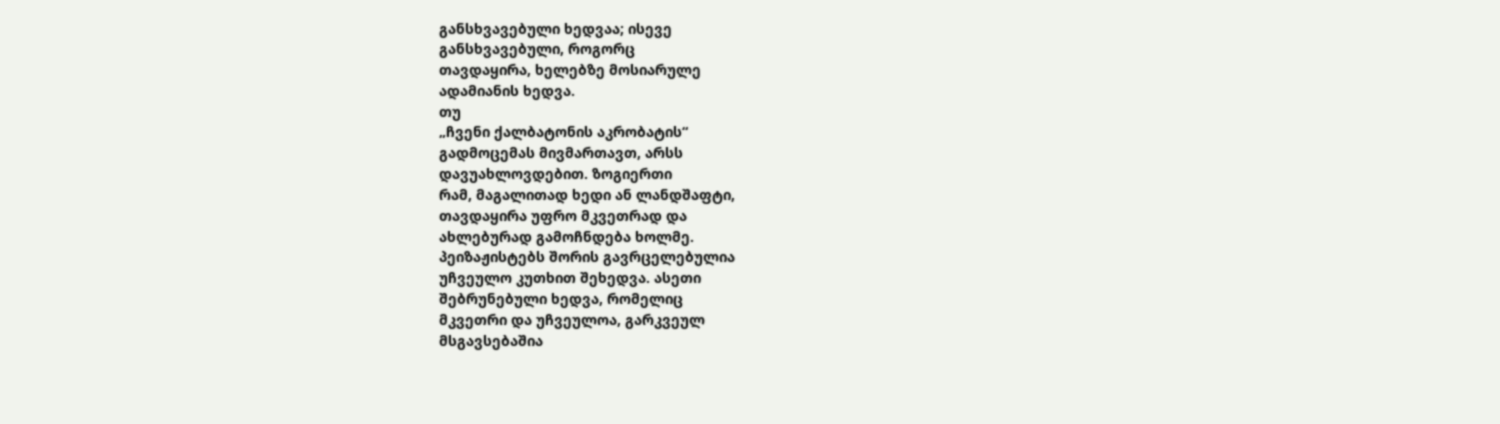განსხვავებული ხედვაა; ისევე
განსხვავებული, როგორც
თავდაყირა, ხელებზე მოსიარულე
ადამიანის ხედვა.
თუ
„ჩვენი ქალბატონის აკრობატის“
გადმოცემას მივმართავთ, არსს
დავუახლოვდებით. ზოგიერთი
რამ, მაგალითად ხედი ან ლანდშაფტი,
თავდაყირა უფრო მკვეთრად და
ახლებურად გამოჩნდება ხოლმე.
პეიზაჟისტებს შორის გავრცელებულია
უჩვეულო კუთხით შეხედვა. ასეთი
შებრუნებული ხედვა, რომელიც
მკვეთრი და უჩვეულოა, გარკვეულ
მსგავსებაშია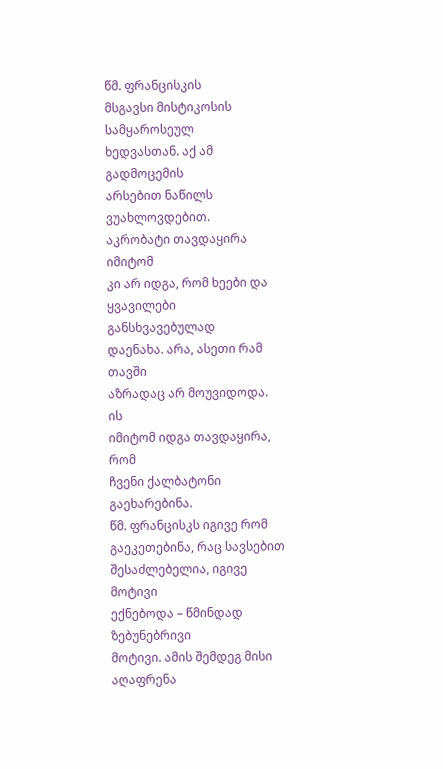წმ. ფრანცისკის
მსგავსი მისტიკოსის სამყაროსეულ
ხედვასთან. აქ ამ გადმოცემის
არსებით ნაწილს ვუახლოვდებით.
აკრობატი თავდაყირა იმიტომ
კი არ იდგა, რომ ხეები და
ყვავილები განსხვავებულად
დაენახა. არა, ასეთი რამ თავში
აზრადაც არ მოუვიდოდა. ის
იმიტომ იდგა თავდაყირა, რომ
ჩვენი ქალბატონი გაეხარებინა.
წმ. ფრანცისკს იგივე რომ
გაეკეთებინა, რაც სავსებით
შესაძლებელია, იგივე მოტივი
ექნებოდა – წმინდად ზებუნებრივი
მოტივი. ამის შემდეგ მისი
აღაფრენა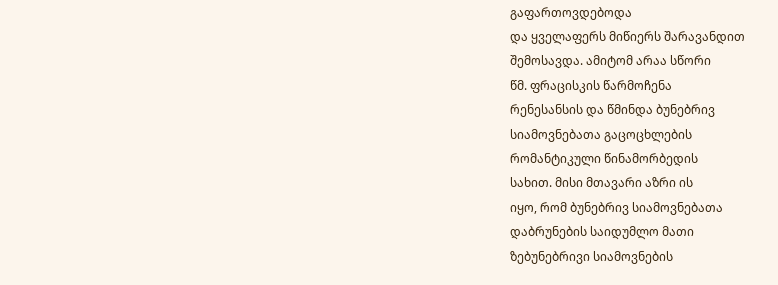გაფართოვდებოდა
და ყველაფერს მიწიერს შარავანდით
შემოსავდა. ამიტომ არაა სწორი
წმ. ფრაცისკის წარმოჩენა
რენესანსის და წმინდა ბუნებრივ
სიამოვნებათა გაცოცხლების
რომანტიკული წინამორბედის
სახით. მისი მთავარი აზრი ის
იყო, რომ ბუნებრივ სიამოვნებათა
დაბრუნების საიდუმლო მათი
ზებუნებრივი სიამოვნების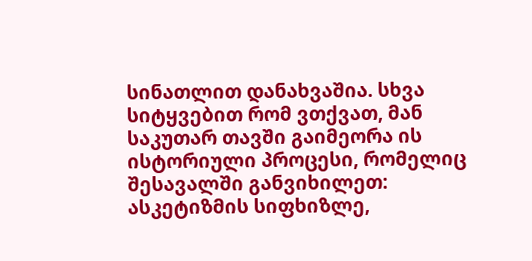სინათლით დანახვაშია. სხვა
სიტყვებით რომ ვთქვათ, მან
საკუთარ თავში გაიმეორა ის
ისტორიული პროცესი, რომელიც
შესავალში განვიხილეთ:
ასკეტიზმის სიფხიზლე,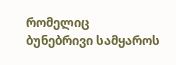რომელიც
ბუნებრივი სამყაროს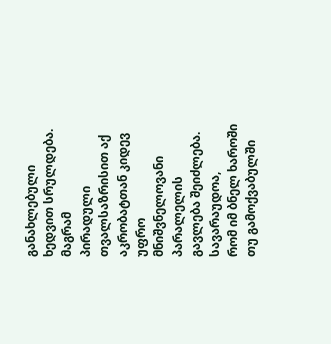განახლებული
ხედვით სრულდება. მაგრამ
პირადული თვალსაზრისით აქ
აკრობატთან კიდევ უფრო
მნიშვნელოვანი პარალელის
გავლება შეიძლება.
სავარაუდოა,
რომ იმ ბნელ ხაროში თუ გამოქვაბულში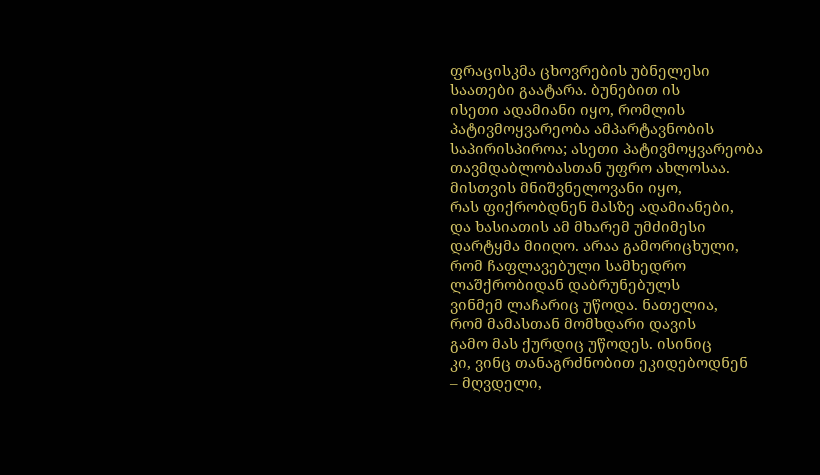ფრაცისკმა ცხოვრების უბნელესი
საათები გაატარა. ბუნებით ის
ისეთი ადამიანი იყო, რომლის
პატივმოყვარეობა ამპარტავნობის
საპირისპიროა; ასეთი პატივმოყვარეობა
თავმდაბლობასთან უფრო ახლოსაა.
მისთვის მნიშვნელოვანი იყო,
რას ფიქრობდნენ მასზე ადამიანები,
და ხასიათის ამ მხარემ უმძიმესი
დარტყმა მიიღო. არაა გამორიცხული,
რომ ჩაფლავებული სამხედრო
ლაშქრობიდან დაბრუნებულს
ვინმემ ლაჩარიც უწოდა. ნათელია,
რომ მამასთან მომხდარი დავის
გამო მას ქურდიც უწოდეს. ისინიც
კი, ვინც თანაგრძნობით ეკიდებოდნენ
– მღვდელი,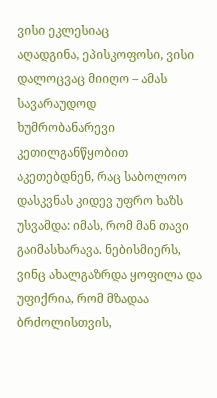ვისი ეკლესიაც
აღადგინა, ეპისკოფოსი, ვისი
დალოცვაც მიიღო – ამას სავარაუდოდ
ხუმრობანარევი კეთილგანწყობით
აკეთებდნენ, რაც საბოლოო
დასკვნას კიდევ უფრო ხაზს
უსვამდა: იმას, რომ მან თავი
გაიმასხარავა. ნებისმიერს,
ვინც ახალგაზრდა ყოფილა და
უფიქრია, რომ მზადაა ბრძოლისთვის,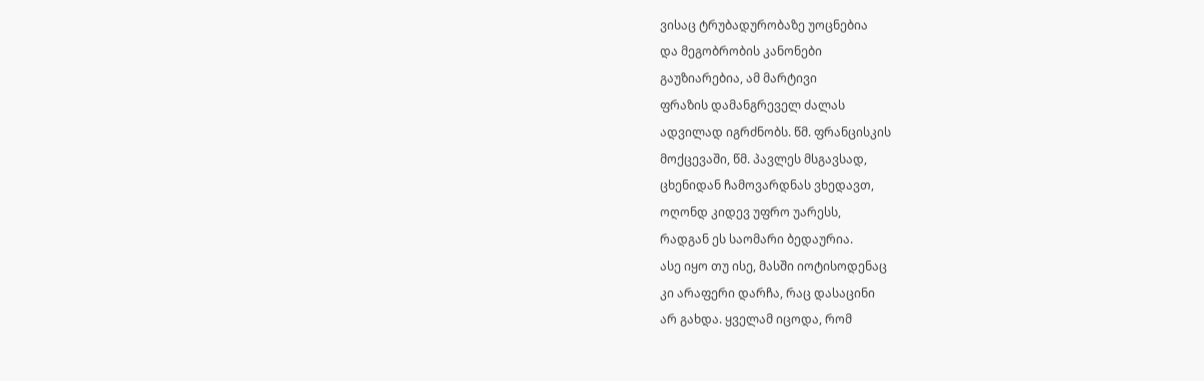ვისაც ტრუბადურობაზე უოცნებია
და მეგობრობის კანონები
გაუზიარებია, ამ მარტივი
ფრაზის დამანგრეველ ძალას
ადვილად იგრძნობს. წმ. ფრანცისკის
მოქცევაში, წმ. პავლეს მსგავსად,
ცხენიდან ჩამოვარდნას ვხედავთ,
ოღონდ კიდევ უფრო უარესს,
რადგან ეს საომარი ბედაურია.
ასე იყო თუ ისე, მასში იოტისოდენაც
კი არაფერი დარჩა, რაც დასაცინი
არ გახდა. ყველამ იცოდა, რომ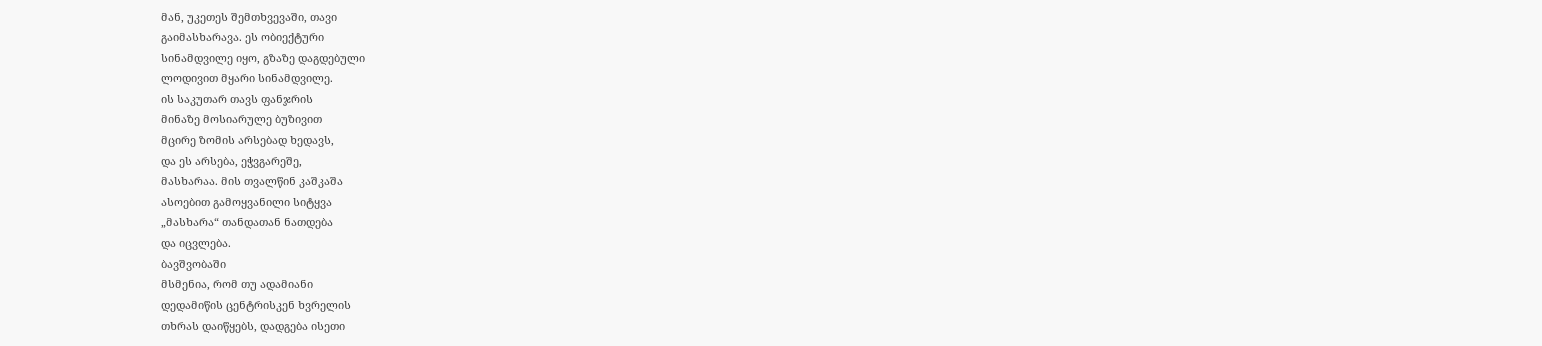მან, უკეთეს შემთხვევაში, თავი
გაიმასხარავა. ეს ობიექტური
სინამდვილე იყო, გზაზე დაგდებული
ლოდივით მყარი სინამდვილე.
ის საკუთარ თავს ფანჯრის
მინაზე მოსიარულე ბუზივით
მცირე ზომის არსებად ხედავს,
და ეს არსება, ეჭვგარეშე,
მასხარაა. მის თვალწინ კაშკაშა
ასოებით გამოყვანილი სიტყვა
„მასხარა“ თანდათან ნათდება
და იცვლება.
ბავშვობაში
მსმენია, რომ თუ ადამიანი
დედამიწის ცენტრისკენ ხვრელის
თხრას დაიწყებს, დადგება ისეთი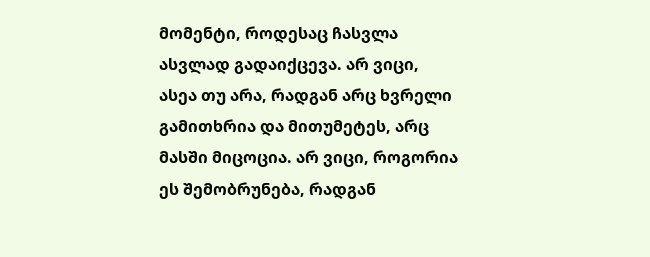მომენტი, როდესაც ჩასვლა
ასვლად გადაიქცევა. არ ვიცი,
ასეა თუ არა, რადგან არც ხვრელი
გამითხრია და მითუმეტეს, არც
მასში მიცოცია. არ ვიცი, როგორია
ეს შემობრუნება, რადგან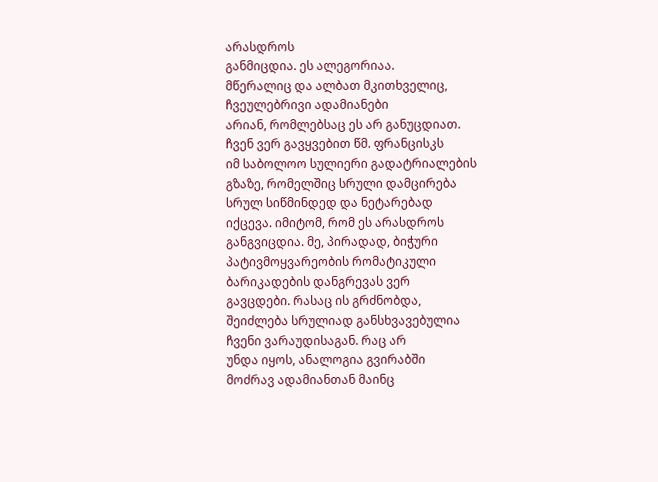არასდროს
განმიცდია. ეს ალეგორიაა.
მწერალიც და ალბათ მკითხველიც,
ჩვეულებრივი ადამიანები
არიან, რომლებსაც ეს არ განუცდიათ.
ჩვენ ვერ გავყვებით წმ. ფრანცისკს
იმ საბოლოო სულიერი გადატრიალების
გზაზე, რომელშიც სრული დამცირება
სრულ სიწმინდედ და ნეტარებად
იქცევა. იმიტომ, რომ ეს არასდროს
განგვიცდია. მე, პირადად, ბიჭური
პატივმოყვარეობის რომატიკული
ბარიკადების დანგრევას ვერ
გავცდები. რასაც ის გრძნობდა,
შეიძლება სრულიად განსხვავებულია
ჩვენი ვარაუდისაგან. რაც არ
უნდა იყოს, ანალოგია გვირაბში
მოძრავ ადამიანთან მაინც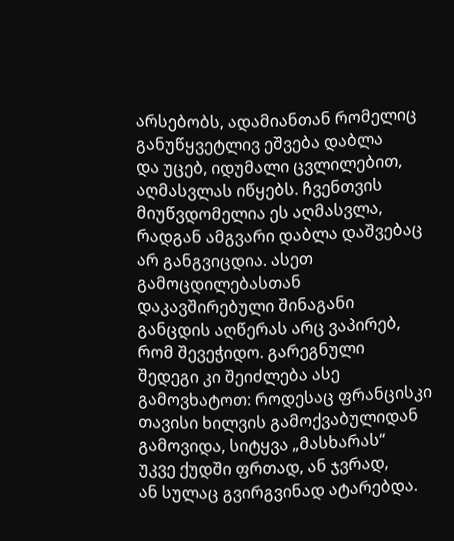არსებობს, ადამიანთან რომელიც
განუწყვეტლივ ეშვება დაბლა
და უცებ, იდუმალი ცვლილებით,
აღმასვლას იწყებს. ჩვენთვის
მიუწვდომელია ეს აღმასვლა,
რადგან ამგვარი დაბლა დაშვებაც
არ განგვიცდია. ასეთ გამოცდილებასთან
დაკავშირებული შინაგანი
განცდის აღწერას არც ვაპირებ,
რომ შევეჭიდო. გარეგნული
შედეგი კი შეიძლება ასე
გამოვხატოთ: როდესაც ფრანცისკი
თავისი ხილვის გამოქვაბულიდან
გამოვიდა, სიტყვა „მასხარას“
უკვე ქუდში ფრთად, ან ჯვრად,
ან სულაც გვირგვინად ატარებდა.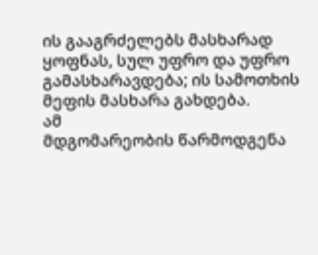ის გააგრძელებს მასხარად
ყოფნას, სულ უფრო და უფრო
გამასხარავდება; ის სამოთხის
მეფის მასხარა გახდება.
ამ
მდგომარეობის წარმოდგენა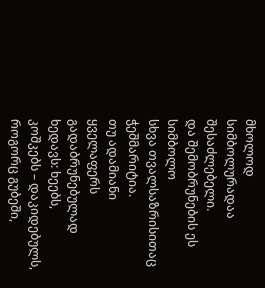მხოლოდ სიმბოლურადაა შესაძლებელი.
და შემობრუნების ეს სიმბოლო
სხვა თვალსაზრისითაც ჭეშმარიტია.
თუ ადამიანი ყველაფერს
გადაბრუნებულად ხედავს: ხეებს,
კოშკებს – დაკიდებულს,
როგორც გუბეში,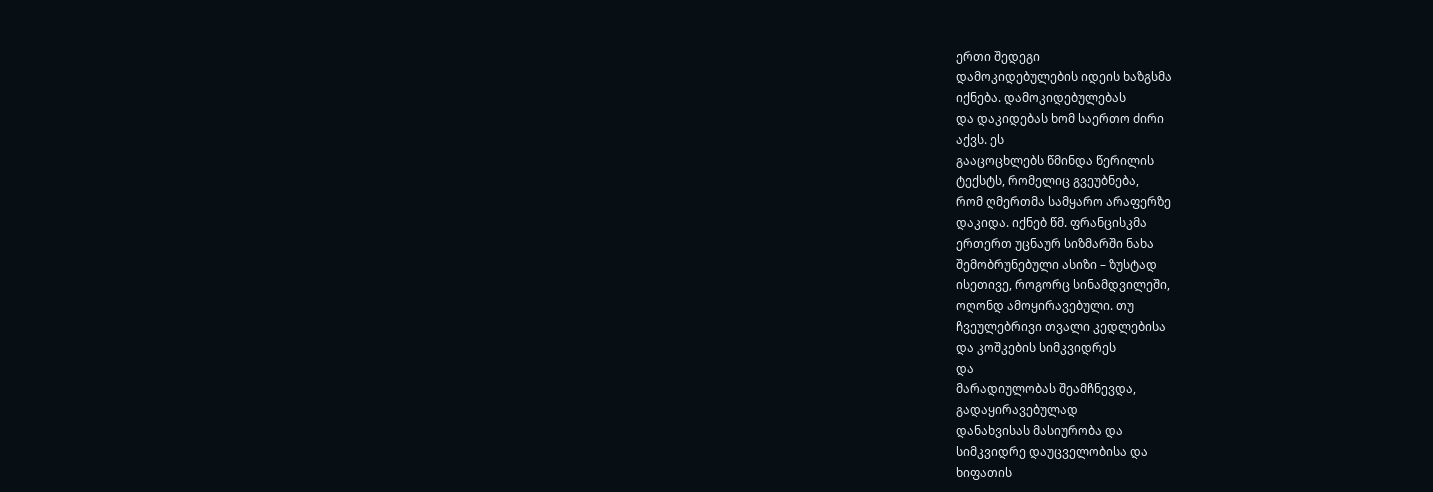ერთი შედეგი
დამოკიდებულების იდეის ხაზგსმა
იქნება. დამოკიდებულებას
და დაკიდებას ხომ საერთო ძირი
აქვს. ეს
გააცოცხლებს წმინდა წერილის
ტექსტს, რომელიც გვეუბნება,
რომ ღმერთმა სამყარო არაფერზე
დაკიდა. იქნებ წმ. ფრანცისკმა
ერთერთ უცნაურ სიზმარში ნახა
შემობრუნებული ასიზი – ზუსტად
ისეთივე, როგორც სინამდვილეში,
ოღონდ ამოყირავებული. თუ
ჩვეულებრივი თვალი კედლებისა
და კოშკების სიმკვიდრეს
და
მარადიულობას შეამჩნევდა,
გადაყირავებულად
დანახვისას მასიურობა და
სიმკვიდრე დაუცველობისა და
ხიფათის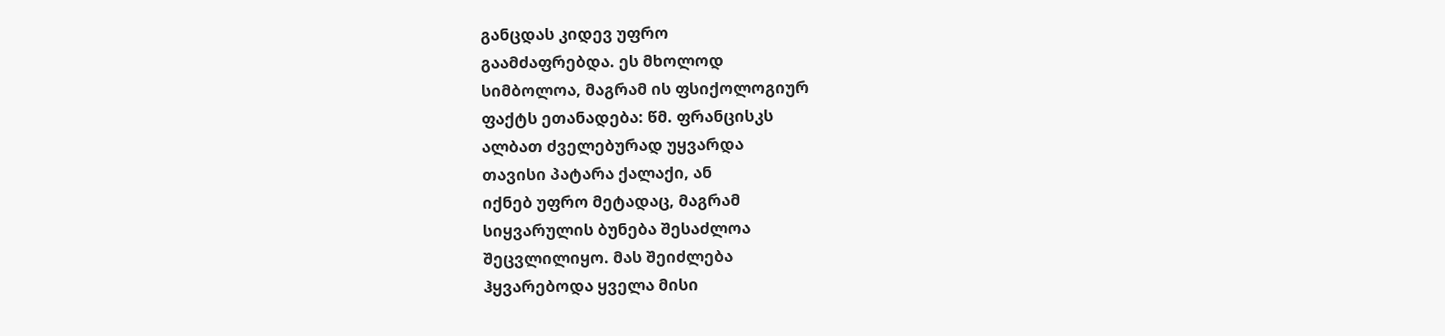განცდას კიდევ უფრო
გაამძაფრებდა. ეს მხოლოდ
სიმბოლოა, მაგრამ ის ფსიქოლოგიურ
ფაქტს ეთანადება: წმ. ფრანცისკს
ალბათ ძველებურად უყვარდა
თავისი პატარა ქალაქი, ან
იქნებ უფრო მეტადაც, მაგრამ
სიყვარულის ბუნება შესაძლოა
შეცვლილიყო. მას შეიძლება
ჰყვარებოდა ყველა მისი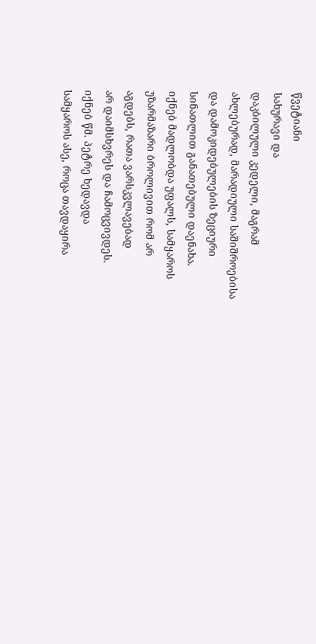წვეტიანი
სახურავი და
დაკბილული კედელი, მაგრამ
ახლებურად, მარადიული საშიშროებისა
და დამოკიდებულების ზეციური
სინათლით განათებული დაენახა.
იქნებ მადლობდა უფალს, სამყაროს
უზარმაზარი ბროლივით რომ არ
აგდებს, რათა ვარსკვლავებად
არ დაიმსხვრეს და ჩამოცვივდეს.
იქნებ წმ. პეტრე ხედავდა
სამყაროს ასე, როცა თავდაყირა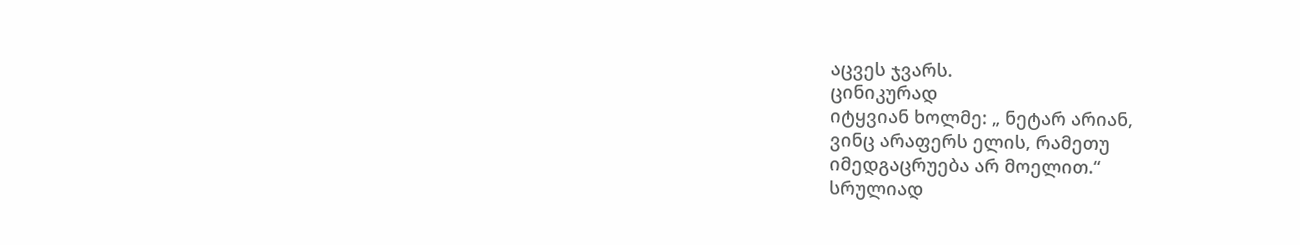აცვეს ჯვარს.
ცინიკურად
იტყვიან ხოლმე: „ ნეტარ არიან,
ვინც არაფერს ელის, რამეთუ
იმედგაცრუება არ მოელით.“
სრულიად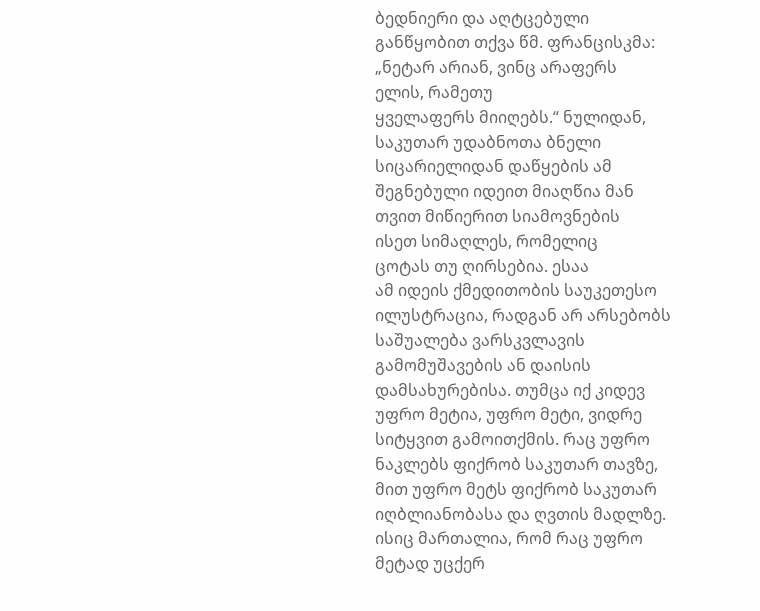ბედნიერი და აღტცებული
განწყობით თქვა წმ. ფრანცისკმა:
„ნეტარ არიან, ვინც არაფერს
ელის, რამეთუ
ყველაფერს მიიღებს.“ ნულიდან,
საკუთარ უდაბნოთა ბნელი
სიცარიელიდან დაწყების ამ
შეგნებული იდეით მიაღწია მან
თვით მიწიერით სიამოვნების
ისეთ სიმაღლეს, რომელიც
ცოტას თუ ღირსებია. ესაა
ამ იდეის ქმედითობის საუკეთესო
ილუსტრაცია, რადგან არ არსებობს
საშუალება ვარსკვლავის
გამომუშავების ან დაისის
დამსახურებისა. თუმცა იქ კიდევ
უფრო მეტია, უფრო მეტი, ვიდრე
სიტყვით გამოითქმის. რაც უფრო
ნაკლებს ფიქრობ საკუთარ თავზე,
მით უფრო მეტს ფიქრობ საკუთარ
იღბლიანობასა და ღვთის მადლზე.
ისიც მართალია, რომ რაც უფრო
მეტად უცქერ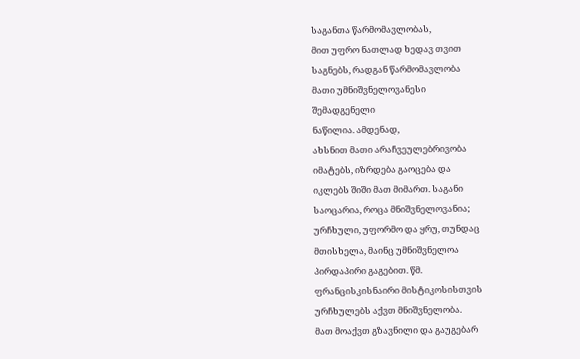საგანთა წარმომავლობას,
მით უფრო ნათლად ხედავ თვით
საგნებს, რადგან წარმომავლობა
მათი უმნიშვნელოვანესი
შემადგენელი
ნაწილია. ამდენად,
ახსნით მათი არაჩვეულებრივობა
იმატებს, იზრდება გაოცება და
იკლებს შიში მათ მიმართ. საგანი
საოცარია, როცა მნიშვნელოვანია;
ურჩხული, უფორმო და ყრუ, თუნდაც
მთისხელა, მაინც უმნიშვნელოა
პირდაპირი გაგებით. წმ.
ფრანცისკისნაირი მისტიკოსისთვის
ურჩხულებს აქვთ მნიშვნელობა.
მათ მოაქვთ გზავნილი და გაუგებარ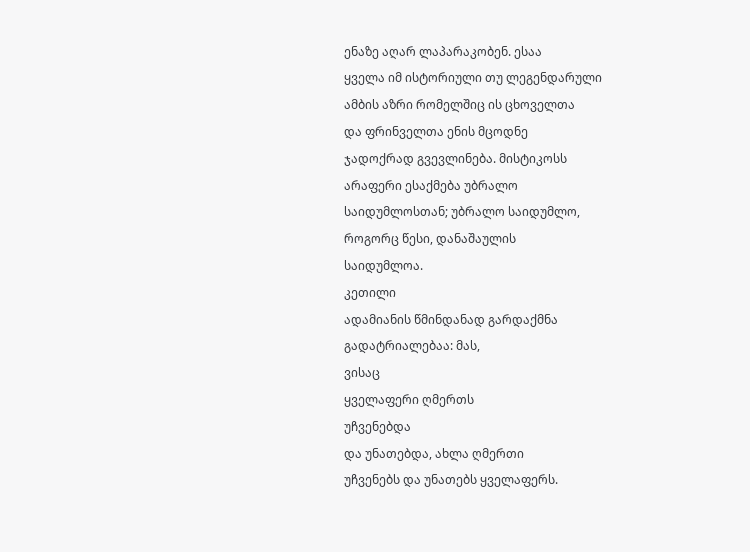ენაზე აღარ ლაპარაკობენ. ესაა
ყველა იმ ისტორიული თუ ლეგენდარული
ამბის აზრი რომელშიც ის ცხოველთა
და ფრინველთა ენის მცოდნე
ჯადოქრად გვევლინება. მისტიკოსს
არაფერი ესაქმება უბრალო
საიდუმლოსთან; უბრალო საიდუმლო,
როგორც წესი, დანაშაულის
საიდუმლოა.
კეთილი
ადამიანის წმინდანად გარდაქმნა
გადატრიალებაა: მას,
ვისაც
ყველაფერი ღმერთს
უჩვენებდა
და უნათებდა, ახლა ღმერთი
უჩვენებს და უნათებს ყველაფერს.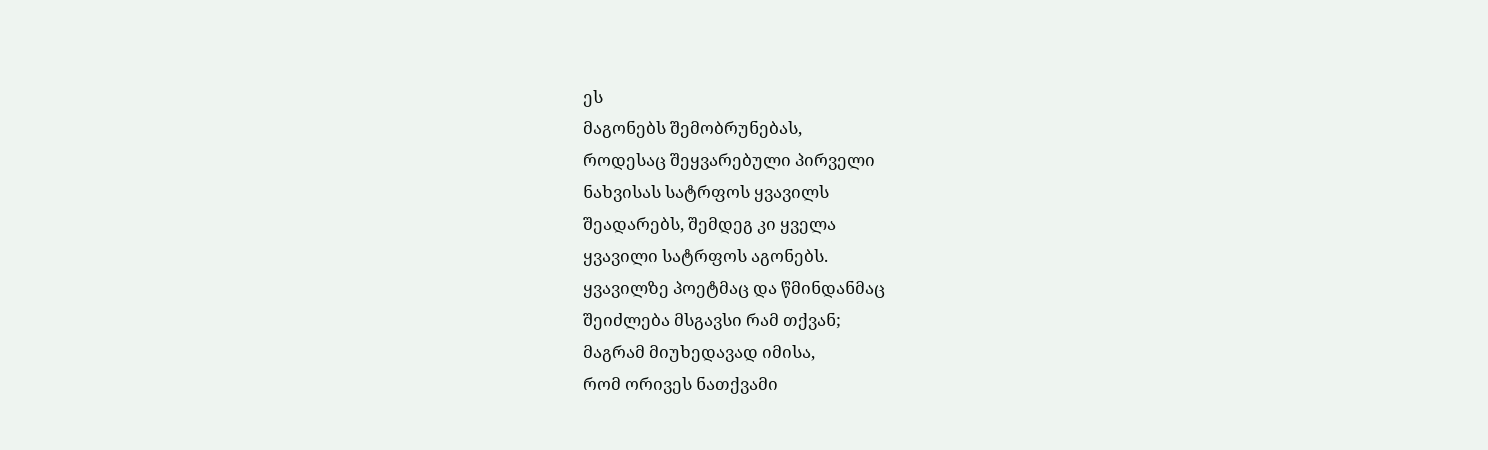ეს
მაგონებს შემობრუნებას,
როდესაც შეყვარებული პირველი
ნახვისას სატრფოს ყვავილს
შეადარებს, შემდეგ კი ყველა
ყვავილი სატრფოს აგონებს.
ყვავილზე პოეტმაც და წმინდანმაც
შეიძლება მსგავსი რამ თქვან;
მაგრამ მიუხედავად იმისა,
რომ ორივეს ნათქვამი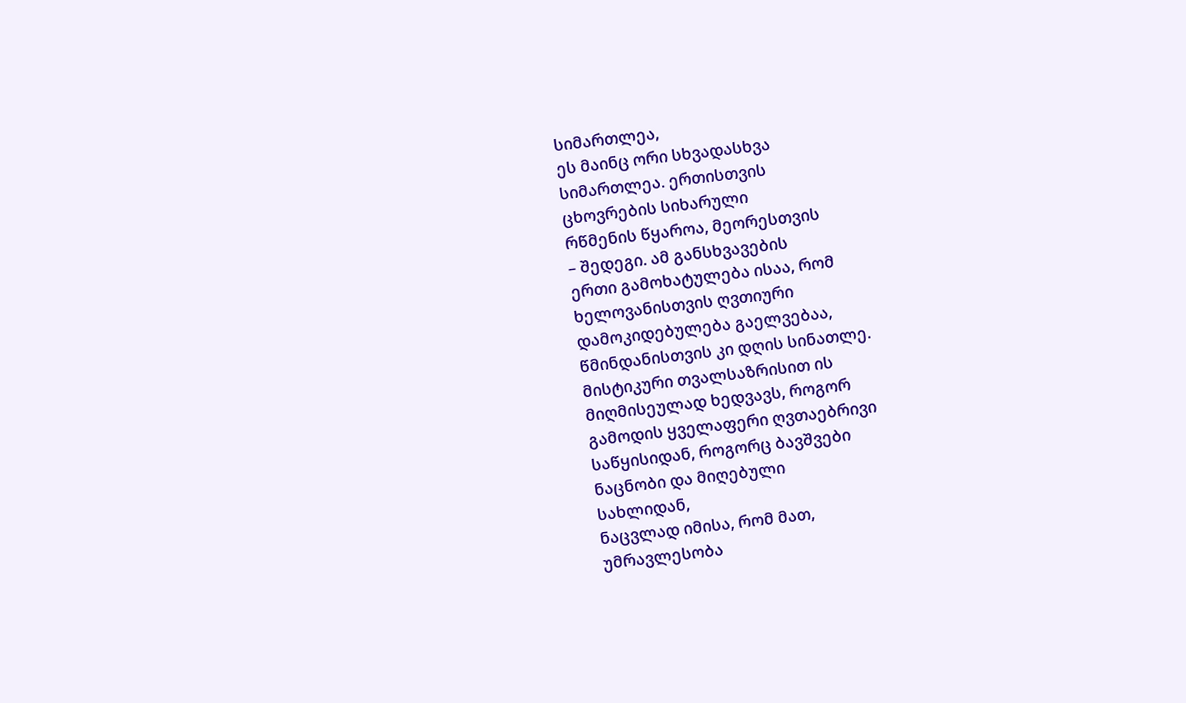სიმართლეა,
ეს მაინც ორი სხვადასხვა
სიმართლეა. ერთისთვის
ცხოვრების სიხარული
რწმენის წყაროა, მეორესთვის
– შედეგი. ამ განსხვავების
ერთი გამოხატულება ისაა, რომ
ხელოვანისთვის ღვთიური
დამოკიდებულება გაელვებაა,
წმინდანისთვის კი დღის სინათლე.
მისტიკური თვალსაზრისით ის
მიღმისეულად ხედვავს, როგორ
გამოდის ყველაფერი ღვთაებრივი
საწყისიდან, როგორც ბავშვები
ნაცნობი და მიღებული
სახლიდან,
ნაცვლად იმისა, რომ მათ,
უმრავლესობა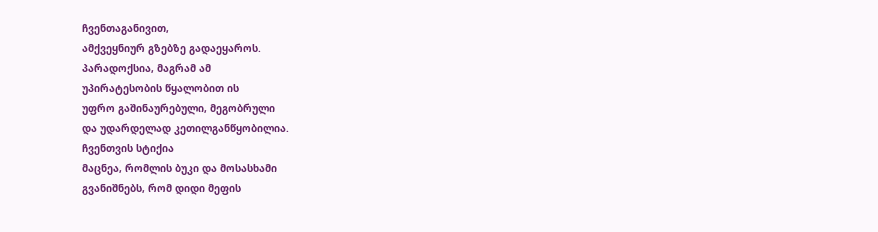ჩვენთაგანივით,
ამქვეყნიურ გზებზე გადაეყაროს.
პარადოქსია, მაგრამ ამ
უპირატესობის წყალობით ის
უფრო გაშინაურებული, მეგობრული
და უდარდელად კეთილგანწყობილია.
ჩვენთვის სტიქია
მაცნეა, რომლის ბუკი და მოსასხამი
გვანიშნებს, რომ დიდი მეფის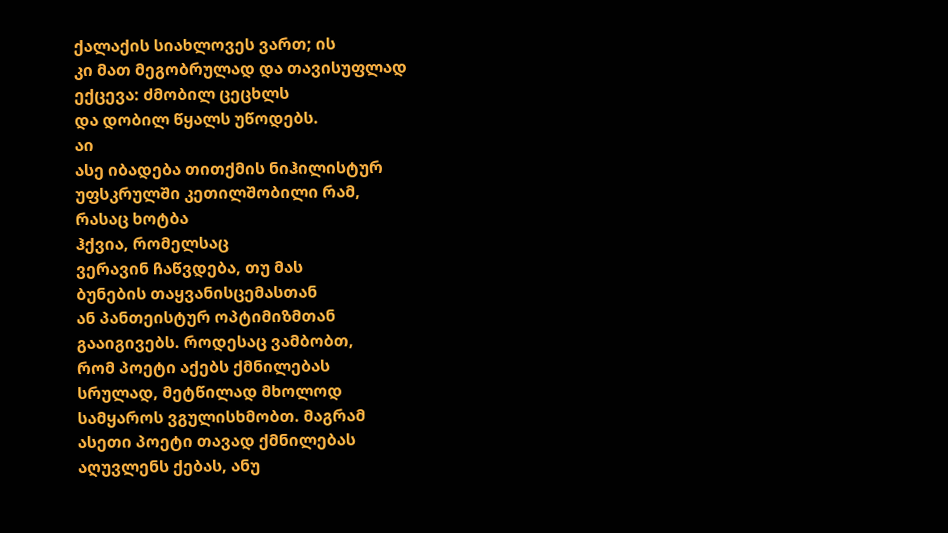ქალაქის სიახლოვეს ვართ; ის
კი მათ მეგობრულად და თავისუფლად
ექცევა: ძმობილ ცეცხლს
და დობილ წყალს უწოდებს.
აი
ასე იბადება თითქმის ნიჰილისტურ
უფსკრულში კეთილშობილი რამ,
რასაც ხოტბა
ჰქვია, რომელსაც
ვერავინ ჩაწვდება, თუ მას
ბუნების თაყვანისცემასთან
ან პანთეისტურ ოპტიმიზმთან
გააიგივებს. როდესაც ვამბობთ,
რომ პოეტი აქებს ქმნილებას
სრულად, მეტწილად მხოლოდ
სამყაროს ვგულისხმობთ. მაგრამ
ასეთი პოეტი თავად ქმნილებას
აღუვლენს ქებას, ანუ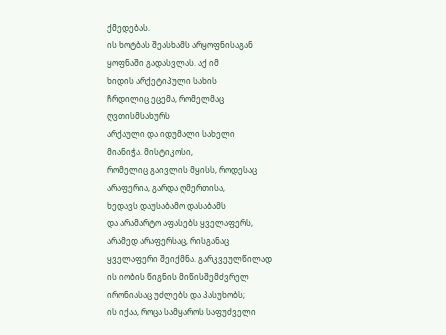ქმედებას.
ის ხოტბას შეასხამს არყოფნისაგან
ყოფნაში გადასვლას. აქ იმ
ხიდის არქეტიპული სახის
ჩრდილიც ეცემა, რომელმაც
ღვთისმსახურს
არქაული და იდუმალი სახელი
მიანიჭა. მისტიკოსი,
რომელიც გაივლის მყისს, როდესაც
არაფერია, გარდა ღმერთისა,
ხედავს დაუსაბამო დასაბამს
და არამარტო აფასებს ყველაფერს,
არამედ არაფერსაც, რისგანაც
ყველაფერი შეიქმნა. გარკვეულწილად
ის იობის წიგნის მიწისშემძვრელ
ირონიასაც უძლებს და პასუხობს;
ის იქაა, როცა სამყაროს საფუძველი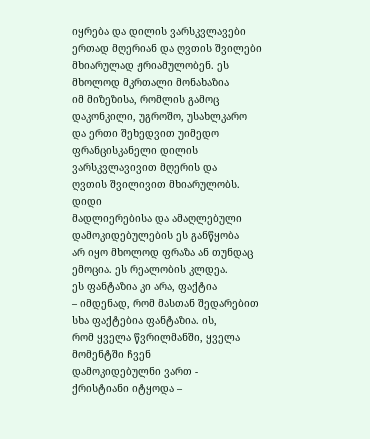იყრება და დილის ვარსკვლავები
ერთად მღერიან და ღვთის შვილები
მხიარულად ჟრიამულობენ. ეს
მხოლოდ მკრთალი მონახაზია
იმ მიზეზისა, რომლის გამოც
დაკონკილი, უგროშო, უსახლკარო
და ერთი შეხედვით უიმედო
ფრანცისკანელი დილის
ვარსკვლავივით მღერის და
ღვთის შვილივით მხიარულობს.
დიდი
მადლიერებისა და ამაღლებული
დამოკიდებულების ეს განწყობა
არ იყო მხოლოდ ფრაზა ან თუნდაც
ემოცია. ეს რეალობის კლდეა.
ეს ფანტაზია კი არა, ფაქტია
– იმდენად, რომ მასთან შედარებით
სხა ფაქტებია ფანტაზია. ის,
რომ ყველა წვრილმანში, ყველა
მომენტში ჩვენ
დამოკიდებულნი ვართ -
ქრისტიანი იტყოდა –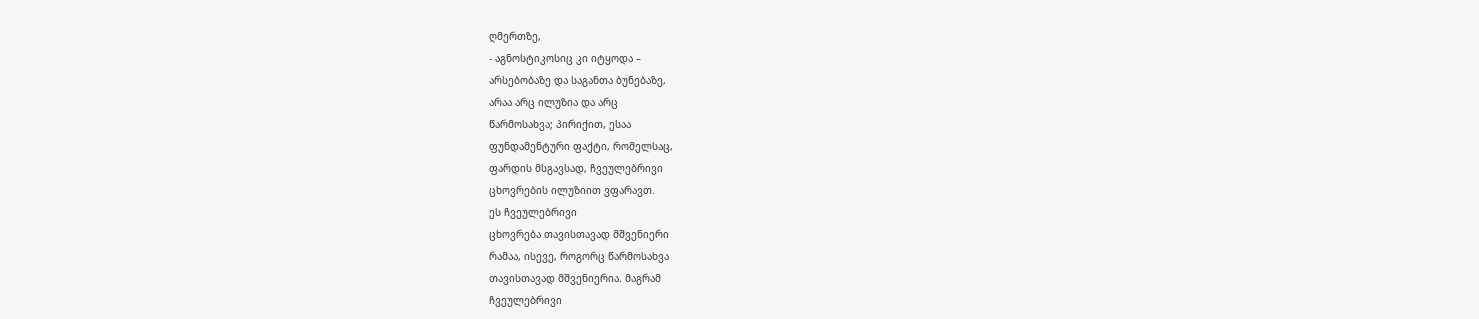ღმერთზე,
- აგნოსტიკოსიც კი იტყოდა –
არსებობაზე და საგანთა ბუნებაზე,
არაა არც ილუზია და არც
წარმოსახვა; პირიქით, ესაა
ფუნდამენტური ფაქტი, რომელსაც,
ფარდის მსგავსად, ჩვეულებრივი
ცხოვრების ილუზიით ვფარავთ.
ეს ჩვეულებრივი
ცხოვრება თავისთავად მშვენიერი
რამაა, ისევე, როგორც წარმოსახვა
თავისთავად მშვენიერია. მაგრამ
ჩვეულებრივი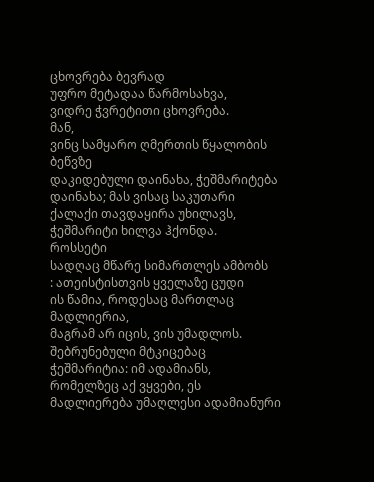ცხოვრება ბევრად
უფრო მეტადაა წარმოსახვა,
ვიდრე ჭვრეტითი ცხოვრება.
მან,
ვინც სამყარო ღმერთის წყალობის
ბეწვზე
დაკიდებული დაინახა, ჭეშმარიტება
დაინახა; მას ვისაც საკუთარი
ქალაქი თავდაყირა უხილავს,
ჭეშმარიტი ხილვა ჰქონდა.
როსსეტი
სადღაც მწარე სიმართლეს ამბობს
: ათეისტისთვის ყველაზე ცუდი
ის წამია, როდესაც მართლაც
მადლიერია,
მაგრამ არ იცის, ვის უმადლოს.
შებრუნებული მტკიცებაც
ჭეშმარიტია: იმ ადამიანს,
რომელზეც აქ ვყვები, ეს
მადლიერება უმაღლესი ადამიანური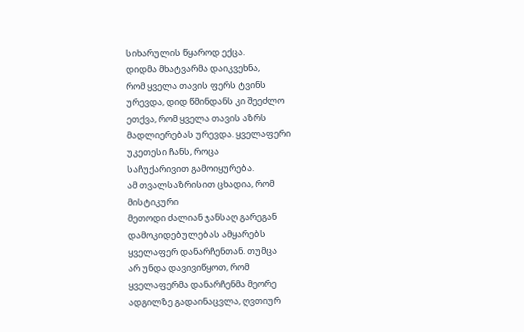სიხარულის წყაროდ ექცა.
დიდმა მხატვარმა დაიკვეხნა,
რომ ყველა თავის ფერს ტვინს
ურევდა, დიდ წმინდანს კი შეეძლო
ეთქვა, რომ ყველა თავის აზრს
მადლიერებას ურევდა. ყველაფერი
უკეთესი ჩანს, როცა
საჩუქარივით გამოიყურება.
ამ თვალსაზრისით ცხადია, რომ
მისტიკური
მეთოდი ძალიან ჯანსაღ გარეგან
დამოკიდებულებას ამყარებს
ყველაფერ დანარჩენთან. თუმცა
არ უნდა დავივიწყოთ, რომ
ყველაფერმა დანარჩენმა მეორე
ადგილზე გადაინაცვლა, ღვთიურ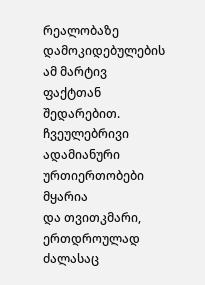რეალობაზე
დამოკიდებულების ამ მარტივ
ფაქტთან შედარებით. ჩვეულებრივი
ადამიანური ურთიერთობები
მყარია
და თვითკმარი,
ერთდროულად ძალასაც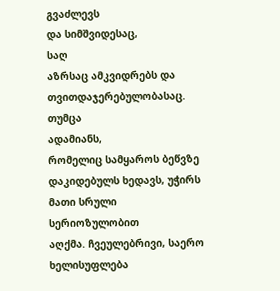გვაძლევს
და სიმშვიდესაც,
საღ
აზრსაც ამკვიდრებს და
თვითდაჯერებულობასაც. თუმცა
ადამიანს,
რომელიც სამყაროს ბეწვზე
დაკიდებულს ხედავს, უჭირს
მათი სრული სერიოზულობით
აღქმა. ჩვეულებრივი, საერო
ხელისუფლება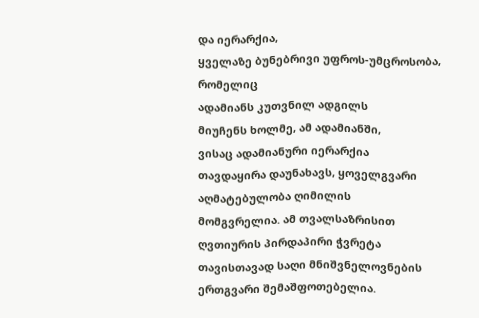და იერარქია,
ყველაზე ბუნებრივი უფროს-უმცროსობა,
რომელიც
ადამიანს კუთვნილ ადგილს
მიუჩენს ხოლმე, ამ ადამიანში,
ვისაც ადამიანური იერარქია
თავდაყირა დაუნახავს, ყოველგვარი
აღმატებულობა ღიმილის
მომგვრელია. ამ თვალსაზრისით
ღვთიურის პირდაპირი ჭვრეტა
თავისთავად საღი მნიშვნელოვნების
ერთგვარი შემაშფოთებელია.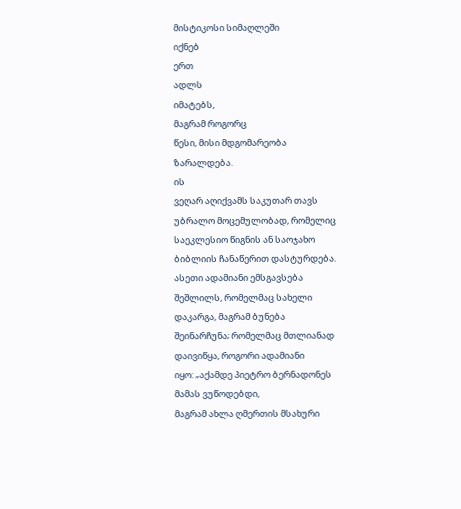მისტიკოსი სიმაღლეში
იქნებ
ერთ
ადლს
იმატებს,
მაგრამ როგორც
წესი, მისი მდგომარეობა
ზარალდება.
ის
ვეღარ აღიქვამს საკუთარ თავს
უბრალო მოცემულობად, რომელიც
საეკლესიო წიგნის ან საოჯახო
ბიბლიის ჩანაწერით დასტურდება.
ასეთი ადამიანი ემსგავსება
შეშლილს, რომელმაც სახელი
დაკარგა, მაგრამ ბუნება
შეინარჩუნა; რომელმაც მთლიანად
დაივიწყა, როგორი ადამიანი
იყო: „აქამდე პიეტრო ბერნადონეს
მამას ვუწოდებდი,
მაგრამ ახლა ღმერთის მსახური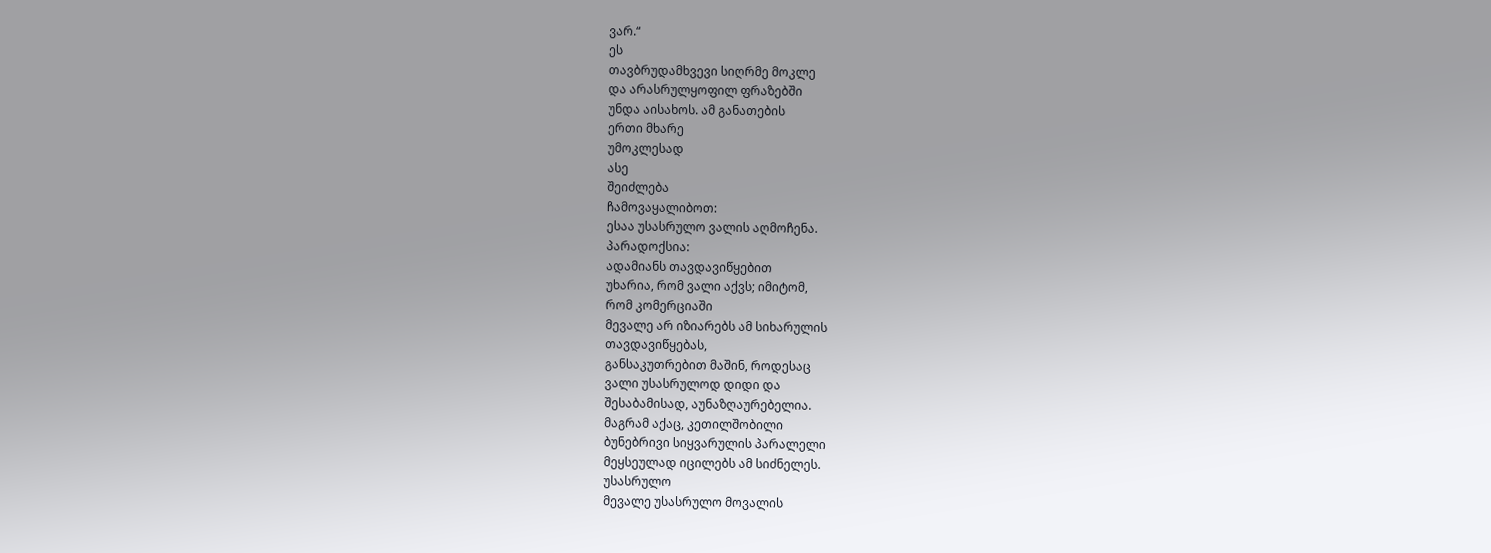ვარ.“
ეს
თავბრუდამხვევი სიღრმე მოკლე
და არასრულყოფილ ფრაზებში
უნდა აისახოს. ამ განათების
ერთი მხარე
უმოკლესად
ასე
შეიძლება
ჩამოვაყალიბოთ:
ესაა უსასრულო ვალის აღმოჩენა.
პარადოქსია:
ადამიანს თავდავიწყებით
უხარია, რომ ვალი აქვს; იმიტომ,
რომ კომერციაში
მევალე არ იზიარებს ამ სიხარულის
თავდავიწყებას,
განსაკუთრებით მაშინ, როდესაც
ვალი უსასრულოდ დიდი და
შესაბამისად, აუნაზღაურებელია.
მაგრამ აქაც, კეთილშობილი
ბუნებრივი სიყვარულის პარალელი
მეყსეულად იცილებს ამ სიძნელეს.
უსასრულო
მევალე უსასრულო მოვალის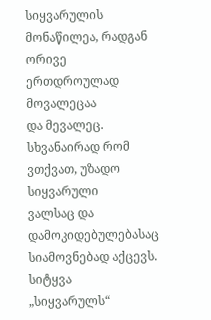სიყვარულის მონაწილეა, რადგან
ორივე ერთდროულად მოვალეცაა
და მევალეც. სხვანაირად რომ
ვთქვათ, უზადო სიყვარული
ვალსაც და დამოკიდებულებასაც
სიამოვნებად აქცევს. სიტყვა
„სიყვარულს“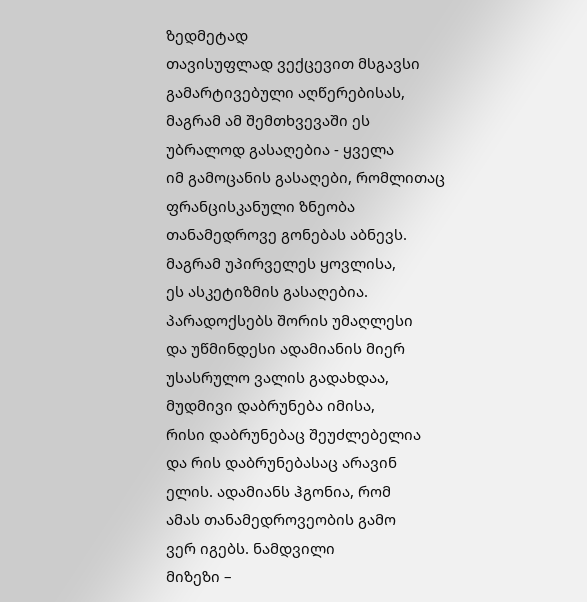ზედმეტად
თავისუფლად ვექცევით მსგავსი
გამარტივებული აღწერებისას,
მაგრამ ამ შემთხვევაში ეს
უბრალოდ გასაღებია - ყველა
იმ გამოცანის გასაღები, რომლითაც
ფრანცისკანული ზნეობა
თანამედროვე გონებას აბნევს.
მაგრამ უპირველეს ყოვლისა,
ეს ასკეტიზმის გასაღებია.
პარადოქსებს შორის უმაღლესი
და უწმინდესი ადამიანის მიერ
უსასრულო ვალის გადახდაა,
მუდმივი დაბრუნება იმისა,
რისი დაბრუნებაც შეუძლებელია
და რის დაბრუნებასაც არავინ
ელის. ადამიანს ჰგონია, რომ
ამას თანამედროვეობის გამო
ვერ იგებს. ნამდვილი
მიზეზი –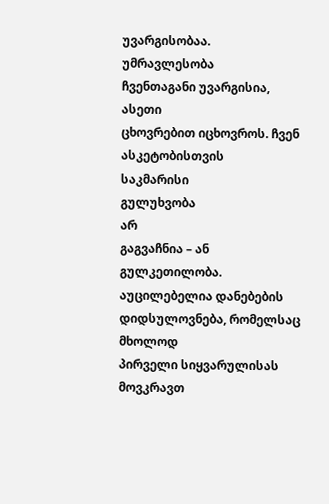უვარგისობაა.
უმრავლესობა
ჩვენთაგანი უვარგისია, ასეთი
ცხოვრებით იცხოვროს. ჩვენ
ასკეტობისთვის
საკმარისი
გულუხვობა
არ
გაგვაჩნია – ან გულკეთილობა.
აუცილებელია დანებების
დიდსულოვნება, რომელსაც მხოლოდ
პირველი სიყვარულისას მოვკრავთ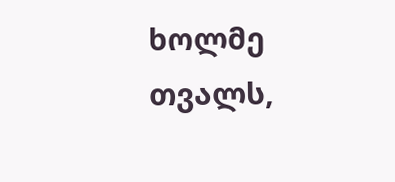ხოლმე თვალს,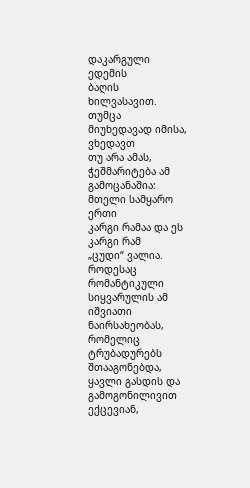დაკარგული ედემის
ბაღის ხილვასავით. თუმცა
მიუხედავად იმისა, ვხედავთ
თუ არა ამას, ჭეშმარიტება ამ
გამოცანაშია: მთელი სამყარო
ერთი
კარგი რამაა და ეს კარგი რამ
„ცუდი“ ვალია.
როდესაც
რომანტიკული სიყვარულის ამ
იშვიათი ნაირსახეობას, რომელიც
ტრუბადურებს შთააგონებდა,
ყავლი გასდის და გამოგონილივით
ექცევიან,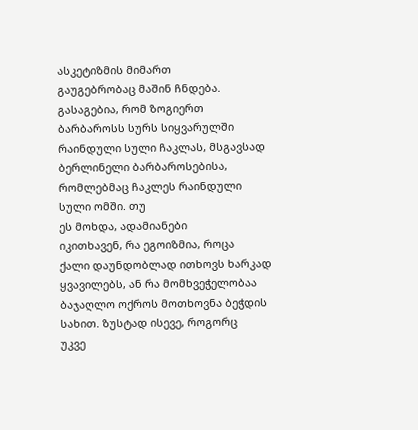ასკეტიზმის მიმართ
გაუგებრობაც მაშინ ჩნდება.
გასაგებია, რომ ზოგიერთ
ბარბაროსს სურს სიყვარულში
რაინდული სული ჩაკლას, მსგავსად
ბერლინელი ბარბაროსებისა,
რომლებმაც ჩაკლეს რაინდული
სული ომში. თუ
ეს მოხდა, ადამიანები
იკითხავენ, რა ეგოიზმია, როცა
ქალი დაუნდობლად ითხოვს ხარკად
ყვავილებს, ან რა მომხვეჭელობაა
ბაჯაღლო ოქროს მოთხოვნა ბეჭდის
სახით. ზუსტად ისევე, როგორც
უკვე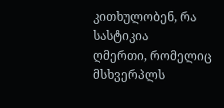კითხულობენ, რა სასტიკია
ღმერთი, რომელიც მსხვერპლს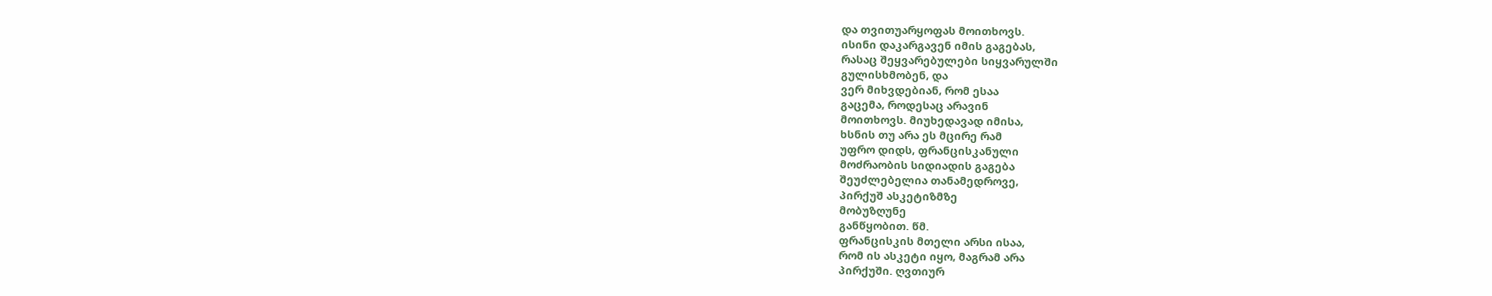და თვითუარყოფას მოითხოვს.
ისინი დაკარგავენ იმის გაგებას,
რასაც შეყვარებულები სიყვარულში
გულისხმობენ, და
ვერ მიხვდებიან, რომ ესაა
გაცემა, როდესაც არავინ
მოითხოვს. მიუხედავად იმისა,
ხსნის თუ არა ეს მცირე რამ
უფრო დიდს, ფრანცისკანული
მოძრაობის სიდიადის გაგება
შეუძლებელია თანამედროვე,
პირქუშ ასკეტიზმზე
მობუზღუნე
განწყობით. წმ.
ფრანცისკის მთელი არსი ისაა,
რომ ის ასკეტი იყო, მაგრამ არა
პირქუში. ღვთიურ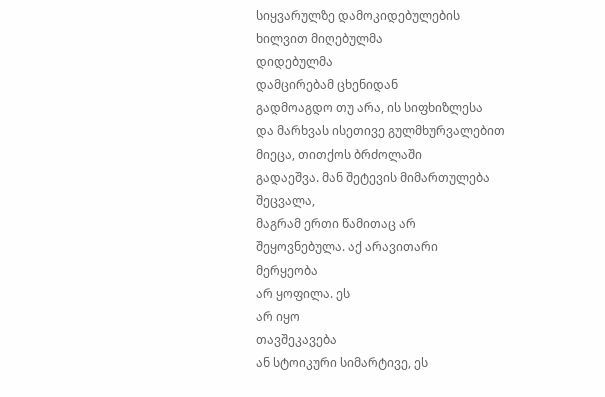სიყვარულზე დამოკიდებულების
ხილვით მიღებულმა
დიდებულმა
დამცირებამ ცხენიდან
გადმოაგდო თუ არა, ის სიფხიზლესა
და მარხვას ისეთივე გულმხურვალებით
მიეცა, თითქოს ბრძოლაში
გადაეშვა. მან შეტევის მიმართულება
შეცვალა,
მაგრამ ერთი წამითაც არ
შეყოვნებულა. აქ არავითარი
მერყეობა
არ ყოფილა. ეს
არ იყო
თავშეკავება
ან სტოიკური სიმარტივე, ეს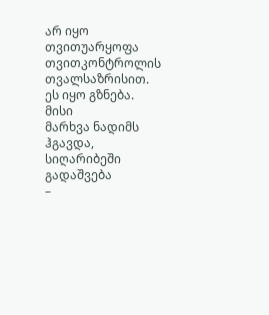არ იყო თვითუარყოფა თვითკონტროლის
თვალსაზრისით.
ეს იყო გზნება.
მისი
მარხვა ნადიმს ჰგავდა, სიღარიბეში
გადაშვება
–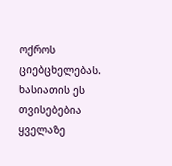ოქროს
ციებცხელებას.
ხასიათის ეს თვისებებია
ყველაზე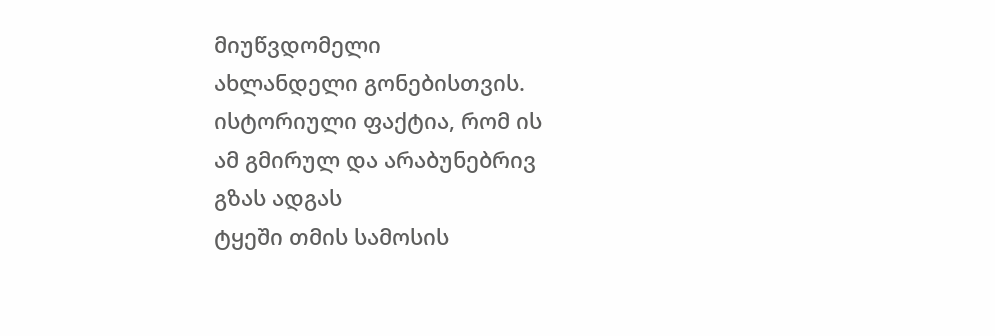მიუწვდომელი
ახლანდელი გონებისთვის.
ისტორიული ფაქტია, რომ ის
ამ გმირულ და არაბუნებრივ
გზას ადგას
ტყეში თმის სამოსის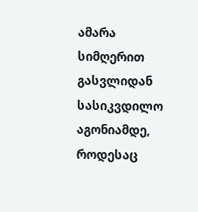ამარა
სიმღერით გასვლიდან
სასიკვდილო
აგონიამდე, როდესაც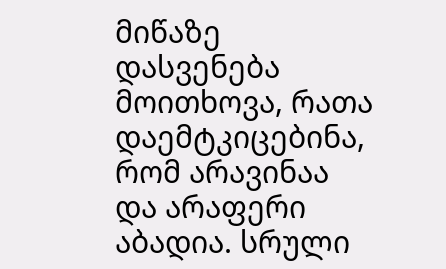მიწაზე
დასვენება მოითხოვა, რათა
დაემტკიცებინა, რომ არავინაა
და არაფერი აბადია. სრული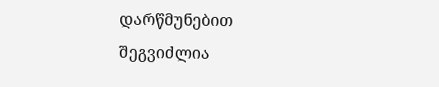დარწმუნებით
შეგვიძლია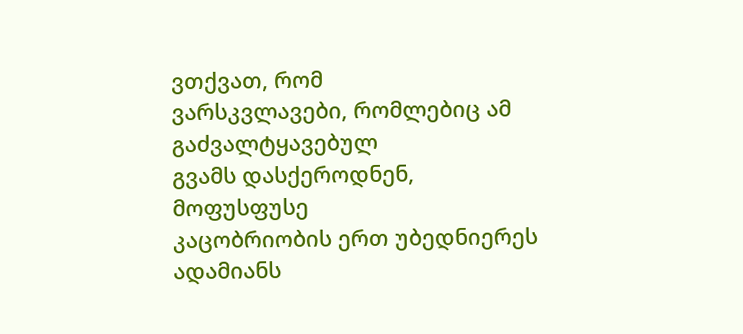ვთქვათ, რომ
ვარსკვლავები, რომლებიც ამ
გაძვალტყავებულ
გვამს დასქეროდნენ, მოფუსფუსე
კაცობრიობის ერთ უბედნიერეს
ადამიანს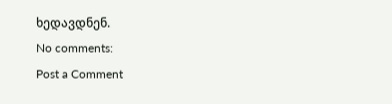ხედავდნენ.
No comments:
Post a Comment